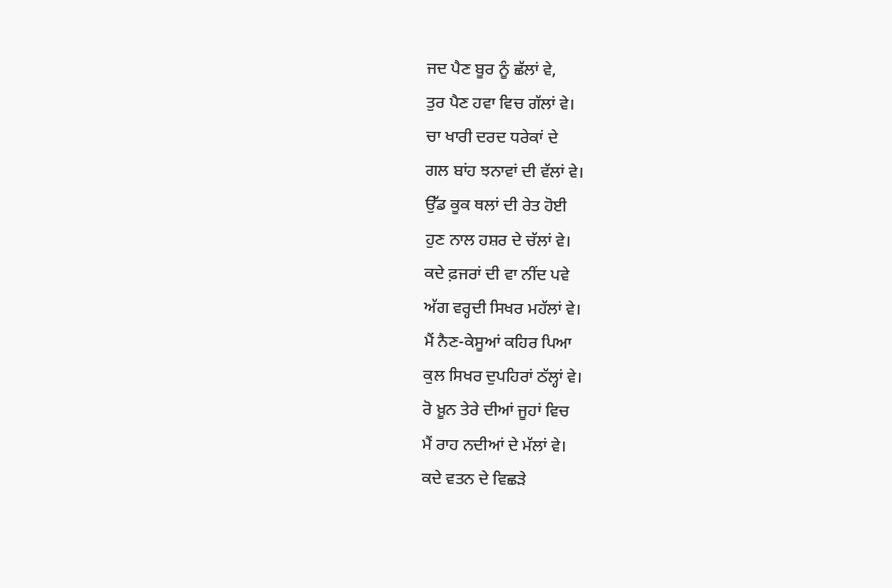ਜਦ ਪੈਣ ਬੂਰ ਨੂੰ ਛੱਲਾਂ ਵੇ,
ਤੁਰ ਪੈਣ ਹਵਾ ਵਿਚ ਗੱਲਾਂ ਵੇ।
ਚਾ ਖਾਰੀ ਦਰਦ ਧਰੇਕਾਂ ਦੇ
ਗਲ ਬਾਂਹ ਝਨਾਵਾਂ ਦੀ ਵੱਲਾਂ ਵੇ।
ਉੱਡ ਕੂਕ ਥਲਾਂ ਦੀ ਰੇਤ ਹੋਈ
ਹੁਣ ਨਾਲ ਹਸ਼ਰ ਦੇ ਚੱਲਾਂ ਵੇ।
ਕਦੇ ਫ਼ਜਰਾਂ ਦੀ ਵਾ ਨੀਂਦ ਪਵੇ
ਅੱਗ ਵਰ੍ਹਦੀ ਸਿਖਰ ਮਹੱਲਾਂ ਵੇ।
ਮੈਂ ਨੈਣ-ਕੇਸੂਆਂ ਕਹਿਰ ਪਿਆ
ਕੁਲ ਸਿਖਰ ਦੁਪਹਿਰਾਂ ਠੱਲ੍ਹਾਂ ਵੇ।
ਰੋ ਖ਼ੂਨ ਤੇਰੇ ਦੀਆਂ ਜੂਹਾਂ ਵਿਚ
ਮੈਂ ਰਾਹ ਨਦੀਆਂ ਦੇ ਮੱਲਾਂ ਵੇ।
ਕਦੇ ਵਤਨ ਦੇ ਵਿਛੜੇ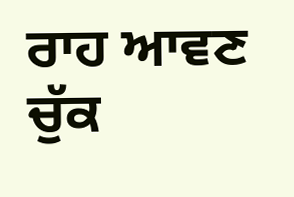ਰਾਹ ਆਵਣ
ਚੁੱਕ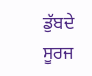ਡੁੱਬਦੇ ਸੂਰਜ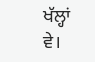ਖੱਲ੍ਹਾਂ ਵੇ।